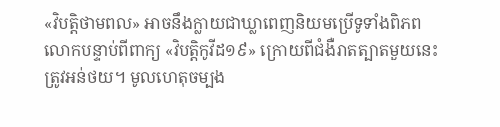«វិបត្តិថាមពល» អាចនឹងក្លាយជាឃ្លាពេញនិយមប្រើទូទាំងពិភពលោកបន្ទាប់ពីពាក្យ «វិបត្តិកូវីដ១៩» ក្រោយពីជំងឺរាតត្បាតមួយនេះត្រូវអន់ថយ។ មូលហេតុចម្បង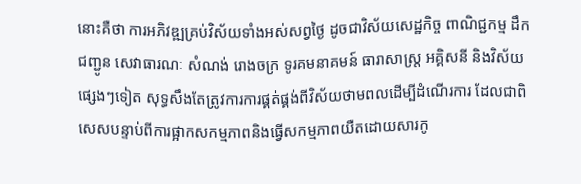នោះគឺថា ការអភិវឌ្ឍគ្រប់វិស័យទាំងអស់សព្វថ្ងៃ ដូចជាវិស័យសេដ្ឋកិច្ច ពាណិជ្ជកម្ម ដឹកជញ្ជូន សេវាធារណៈ សំណង់ រោងចក្រ ទូរគមនាគមន៍ ធារាសាស្ត្រ អគ្គិសនី និងវិស័យផ្សេងៗទៀត សុទ្ធសឹងតែត្រូវការការផ្គត់ផ្គង់ពីវិស័យថាមពលដើម្បីដំណើរការ ដែលជាពិសេសបន្ទាប់ពីការផ្អាកសកម្មភាពនិងធ្វើសកម្មភាពយឺតដោយសារកូ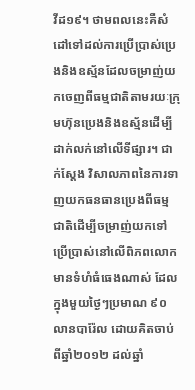វីដ១៩។ ថាមពលនេះគឺសំដៅទៅដល់ការប្រើប្រាស់ប្រេងនិងឧស្ម័នដែលចម្រាញ់យកចេញពីធម្មជាតិតាមរយៈក្រុមហ៊ុនប្រេងនិងឧស្ម័នដើម្បីដាក់លក់នៅលើទីផ្សារ។ ជាក់ស្ដែង វិសាលភាពនៃការទាញយកធនធានប្រេងពីធម្មជាតិដើម្បីចម្រាញ់យកទៅប្រើប្រាស់នៅលើពិភពលោកមានទំហំធំធេងណាស់ ដែលក្នុងមួយថ្ងៃៗប្រមាណ ៩០លានបារ៉ែល ដោយគិតចាប់ពីឆ្នាំ២០១២ ដល់ឆ្នាំ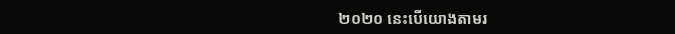២០២០ នេះបើយោងតាមរ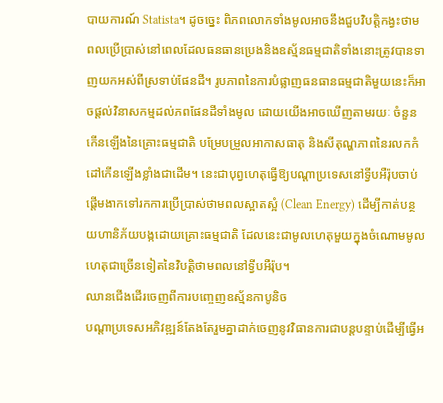បាយការណ៍ Statista។ ដូចច្នេះ ពិភពលោកទាំងមូលអាចនឹងជួបវិបត្តិកង្វះថាមពលប្រើប្រាស់នៅពេលដែលធនធានប្រេងនិងឧស្ម័នធម្មជាតិទាំងនោះត្រូវបានទាញយកអស់ពីស្រទាប់ផែនដី។ រូបភាពនៃការបំផ្លាញធនធានធម្មជាតិមួយនេះក៏អាចផ្ដល់វិនាសកម្មដល់ភពផែនដីទាំងមូល ដោយយើងអាចឃើញតាមរយៈ ចំនួនកើនឡើងនៃគ្រោះធម្មជាតិ បម្រែបម្រួលអាកាសធាតុ និងសីតុណ្ហភាពនៃរលកកំដៅកើនឡើងខ្លាំងជាដើម។ នេះជាបុព្វហេតុធ្វើឱ្យបណ្ដាប្រទេសនៅទ្វីបអឺរ៉ុបចាប់ផ្ដើមងាកទៅរកការប្រើប្រាស់ថាមពលស្អាតស្អំ (Clean Energy) ដើម្បីកាត់បន្ថយហានិភ័យបង្កដោយគ្រោះធម្មជាតិ ដែលនេះជាមូលហេតុមួយក្នុងចំណោមមូលហេតុជាច្រើនទៀតនៃវិបត្តិថាមពលនៅទ្វីបអឺរ៉ុប។
ឈានជើងដើរចេញពីការបញ្ចេញឧស្ម័នកាបូនិច
បណ្ដាប្រទេសអភិវឌ្ឍន៍តែងតែរួមគ្នាដាក់ចេញនូវវិធានការជាបន្តបន្ទាប់ដើម្បីធ្វើអ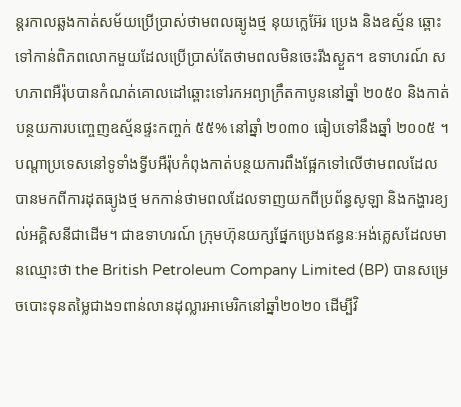ន្តរកាលឆ្លងកាត់សម័យប្រើប្រាស់ថាមពលធ្យូងថ្ម នុយក្លេអ៊ែរ ប្រេង និងឧស្ម័ន ឆ្ពោះទៅកាន់ពិភពលោកមួយដែលប្រើប្រាស់តែថាមពលមិនចេះរីងស្ងួត។ ឧទាហរណ៍ សហភាពអឺរ៉ុបបានកំណត់គោលដៅឆ្ពោះទៅរកអព្យាក្រឹតកាបូននៅឆ្នាំ ២០៥០ និងកាត់បន្ថយការបញ្ចេញឧស្ម័នផ្ទះកញ្ចក់ ៥៥% នៅឆ្នាំ ២០៣០ ធៀបទៅនឹងឆ្នាំ ២០០៥ ។ បណ្តាប្រទេសនៅទូទាំងទ្វីបអឺរ៉ុបកំពុងកាត់បន្ថយការពឹងផ្អែកទៅលើថាមពលដែលបានមកពីការដុតធ្យូងថ្ម មកកាន់ថាមពលដែលទាញយកពីប្រព័ន្ធសូឡា និងកង្ហារខ្យល់អគ្គិសនីជាដើម។ ជាឧទាហរណ៍ ក្រុមហ៊ុនយក្សផ្នែកប្រេងឥន្ធនៈអង់គ្លេសដែលមានឈ្មោះថា the British Petroleum Company Limited (BP) បានសម្រេចបោះទុនតម្លៃជាង១ពាន់លានដុល្លារអាមេរិកនៅឆ្នាំ២០២០ ដើម្បីវិ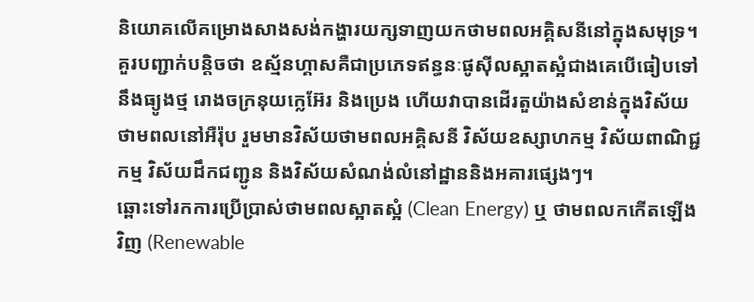និយោគលើគម្រោងសាងសង់កង្ហារយក្សទាញយកថាមពលអគ្គិសនីនៅក្នុងសមុទ្រ។ គួរបញ្ជាក់បន្តិចថា ឧស្ម័នហ្គាសគឺជាប្រភេទឥន្ធនៈផូស៊ីលស្អាតស្អំជាងគេបើធៀបទៅនឹងធ្យូងថ្ម រោងចក្រនុយក្លេអ៊ែរ និងប្រេង ហើយវាបានដើរតួយ៉ាងសំខាន់ក្នុងវិស័យថាមពលនៅអឺរ៉ុប រួមមានវិស័យថាមពលអគ្គិសនី វិស័យឧស្សាហកម្ម វិស័យពាណិជ្ជកម្ម វិស័យដឹកជញ្ជូន និងវិស័យសំណង់លំនៅដ្ឋាននិងអគារផ្សេងៗ។
ឆ្ពោះទៅរកការប្រើប្រាស់ថាមពលស្អាតស្អំ (Clean Energy) ឬ ថាមពលកកើតឡើងវិញ (Renewable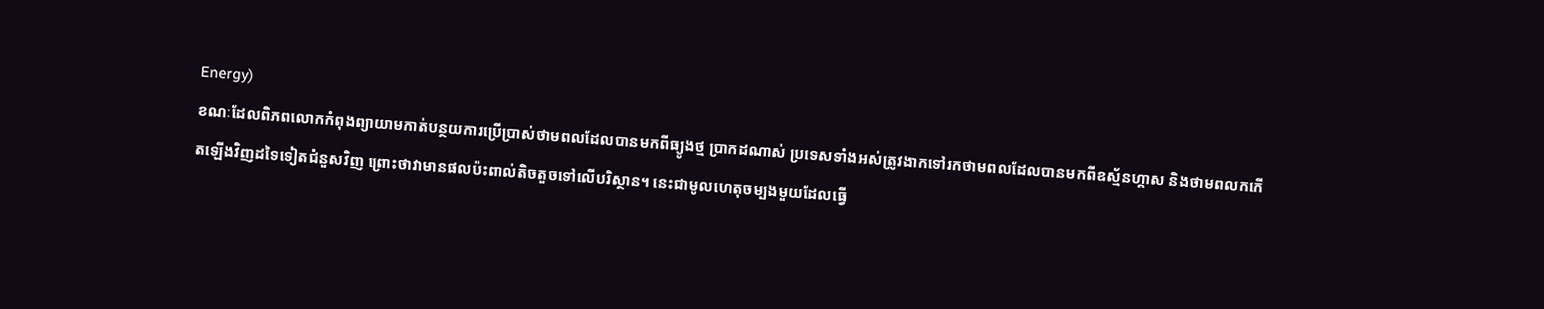Energy)
ខណៈដែលពិភពលោកកំពុងព្យាយាមកាត់បន្ថយការប្រើប្រាស់ថាមពលដែលបានមកពីធ្យូងថ្ម បា្រកដណាស់ ប្រទេសទាំងអស់ត្រូវងាកទៅរកថាមពលដែលបានមកពីឧស្ម័នហ្គាស និងថាមពលកកើតឡើងវិញដទៃទៀតជំនួសវិញ ព្រោះថាវាមានផលប៉ះពាល់តិចតួចទៅលើបរិស្ថាន។ នេះជាមូលហេតុចម្បងមួយដែលធ្វើ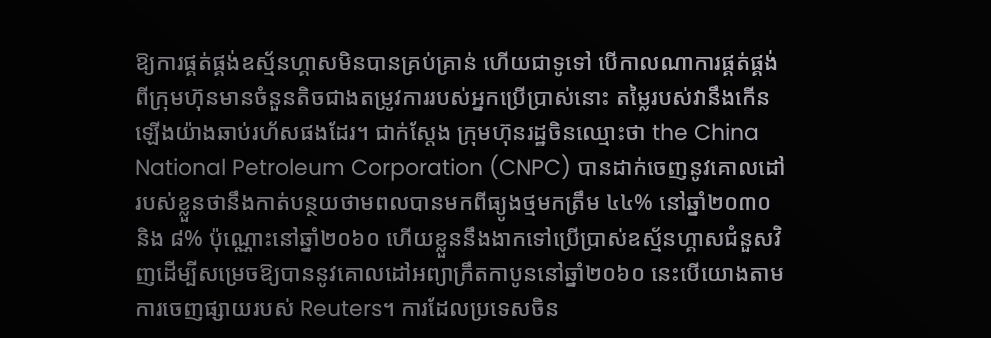ឱ្យការផ្គត់ផ្គង់ឧស្ម័នហ្គាសមិនបានគ្រប់គ្រាន់ ហើយជាទូទៅ បើកាលណាការផ្គត់ផ្គង់ពីក្រុមហ៊ុនមានចំនួនតិចជាងតម្រូវការរបស់អ្នកប្រើប្រាស់នោះ តម្លៃរបស់វានឹងកើនឡើងយ៉ាងឆាប់រហ័សផងដែរ។ ជាក់ស្ដែង ក្រុមហ៊ុនរដ្ឋចិនឈ្មោះថា the China National Petroleum Corporation (CNPC) បានដាក់ចេញនូវគោលដៅរបស់ខ្លួនថានឹងកាត់បន្ថយថាមពលបានមកពីធ្យូងថ្មមកត្រឹម ៤៤% នៅឆ្នាំ២០៣០ និង ៨% ប៉ុណ្ណោះនៅឆ្នាំ២០៦០ ហើយខ្លួននឹងងាកទៅប្រើប្រាស់ឧស្ម័នហ្គាសជំនួសវិញដើម្បីសម្រេចឱ្យបាននូវគោលដៅអព្យាក្រឹតកាបូននៅឆ្នាំ២០៦០ នេះបើយោងតាមការចេញផ្សាយរបស់ Reuters។ ការដែលប្រទេសចិន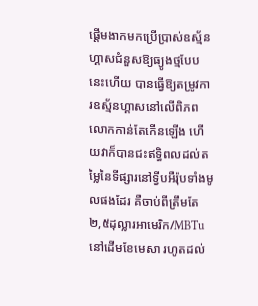ផ្ដើមងាកមកប្រើប្រាស់ឧស្ម័នហ្គាសជំនួសឱ្យធ្យូងថ្មបែបនេះហើយ បានធ្វើឱ្យតម្រូវការឧស្ម័នហ្គាសនៅលើពិភពលោកកាន់តែកើនឡើង ហើយវាក៏បានជះឥទ្ធិពលដល់តម្លៃនៃទីផ្សារនៅទ្វីបអឺរ៉ុបទាំងមូលផងដែរ គឺចាប់ពីត្រឹមតែ ២,៥ដុល្លារអាមេរិក/MBTu នៅដើមខែមេសា រហូតដល់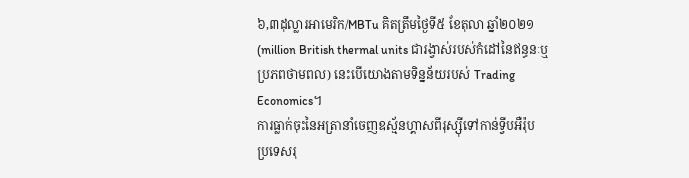៦,៣ដុល្លារអាមេរិក/MBTu គិតត្រឹមថ្ងៃទី៥ ខែតុលា ឆ្នាំ២០២១ (million British thermal units ជារង្វាស់របស់កំដៅនៃឥន្ធនៈឬប្រភពថាមពល) នេះបើយោងតាមទិន្នន័យរបស់ Trading Economics។
ការធ្លាក់ចុះនៃអត្រានាំចេញឧស្ម័នហ្គាសពីរុស្ស៊ីទៅកាន់ទ្វីបអឺរ៉ុប
ប្រទេសរុ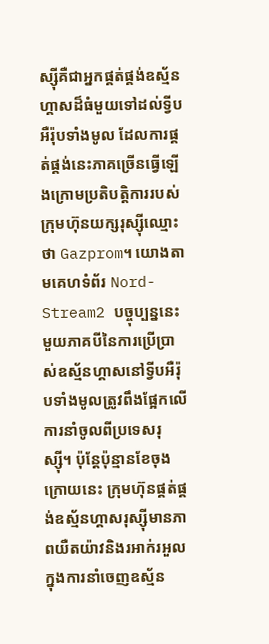ស្ស៊ីគឺជាអ្នកផ្គត់ផ្គង់ឧស្ម័នហ្គាសដ៏ធំមួយទៅដល់ទ្វីបអឺរ៉ុបទាំងមូល ដែលការផ្គត់ផ្គង់នេះភាគច្រើនធ្វើឡើងក្រោមប្រតិបត្តិការរបស់ក្រុមហ៊ុនយក្សរុស្ស៊ីឈ្មោះថា Gazprom។ យោងតាមគេហទំព័រ Nord-Stream2 បច្ចុប្បន្ននេះ មួយភាគបីនៃការប្រើប្រាស់ឧស្ម័នហ្គាសនៅទ្វីបអឺរ៉ុបទាំងមូលត្រូវពឹងផ្អែកលើការនាំចូលពីប្រទេសរុស្ស៊ី។ ប៉ុន្តែប៉ុន្មានខែចុងក្រោយនេះ ក្រុមហ៊ុនផ្គត់ផ្គង់ឧស្ម័នហ្គាសរុស្ស៊ីមានភាពយឺតយ៉ាវនិងរអាក់រអួលក្នុងការនាំចេញឧស្ម័ន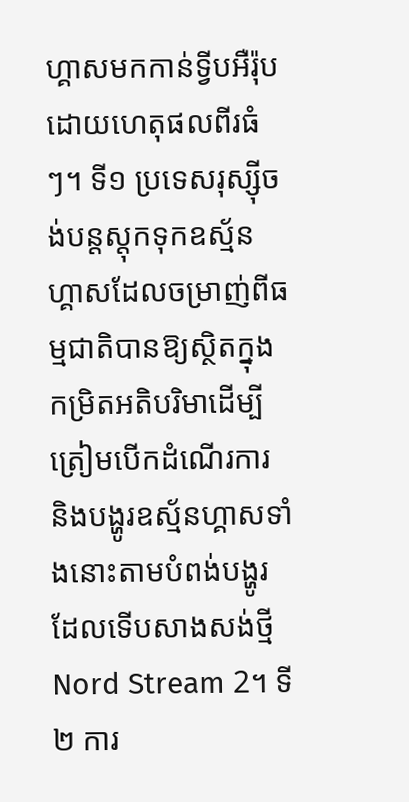ហ្គាសមកកាន់ទ្វីបអឺរ៉ុប ដោយហេតុផលពីរធំៗ។ ទី១ ប្រទេសរុស្ស៊ីចង់បន្តស្តុកទុកឧស្ម័នហ្គាសដែលចម្រាញ់ពីធម្មជាតិបានឱ្យស្ថិតក្នុងកម្រិតអតិបរិមាដើម្បីត្រៀមបើកដំណើរការ និងបង្ហូរឧស្ម័នហ្គាសទាំងនោះតាមបំពង់បង្ហូរដែលទើបសាងសង់ថ្មី Nord Stream 2។ ទី២ ការ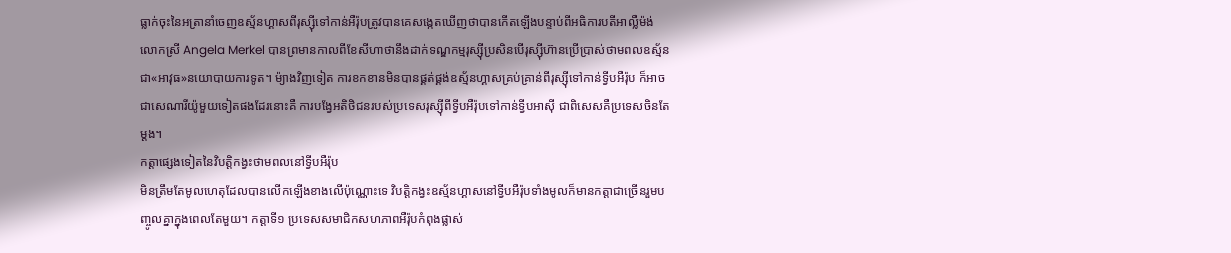ធ្លាក់ចុះនៃអត្រានាំចេញឧស្ម័នហ្គាសពីរុស្ស៊ីទៅកាន់អឺរ៉ុបត្រូវបានគេសង្កេតឃើញថាបានកើតឡើងបន្ទាប់ពីអធិការបតីអាល្លឺម៉ង់ លោកស្រី Angela Merkel បានព្រមានកាលពីខែសីហាថានឹងដាក់ទណ្ឌកម្មរុស្ស៊ីប្រសិនបើរុស្ស៊ីហ៊ានប្រើប្រាស់ថាមពលឧស្ម័នជា«អាវុធ»នយោបាយការទូត។ ម៉្យាងវិញទៀត ការខកខានមិនបានផ្គត់ផ្គង់ឧស្ម័នហ្គាសគ្រប់គ្រាន់ពីរុស្ស៊ីទៅកាន់ទ្វីបអឺរ៉ុប ក៏អាចជាសេណារីយ៉ូមួយទៀតផងដែរនោះគឺ ការបង្វែអតិថិជនរបស់ប្រទេសរុស្ស៊ីពីទ្វីបអឺរ៉ុបទៅកាន់ទ្វីបអាស៊ី ជាពិសេសគឺប្រទេសចិនតែម្ដង។
កត្តាផ្សេងទៀតនៃវិបត្តិកង្វះថាមពលនៅទ្វីបអឺរ៉ុប
មិនត្រឹមតែមូលហេតុដែលបានលើកឡើងខាងលើប៉ុណ្ណោះទេ វិបត្តិកង្វះឧស្ម័នហ្គាសនៅទ្វីបអឺរ៉ុបទាំងមូលក៏មានកត្តាជាច្រើនរួមបញ្ចូលគ្នាក្នុងពេលតែមួយ។ កត្តាទី១ ប្រទេសសមាជិកសហភាពអឺរ៉ុបកំពុងផ្លាស់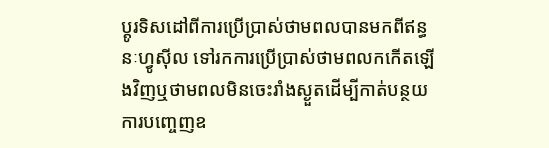ប្ដូរទិសដៅពីការប្រើប្រាស់ថាមពលបានមកពីឥន្ធនៈហ្វូស៊ីល ទៅរកការប្រើប្រាស់ថាមពលកកើតឡើងវិញឬថាមពលមិនចេះរាំងស្ងួតដើម្បីកាត់បន្ថយការបញ្ចេញឧ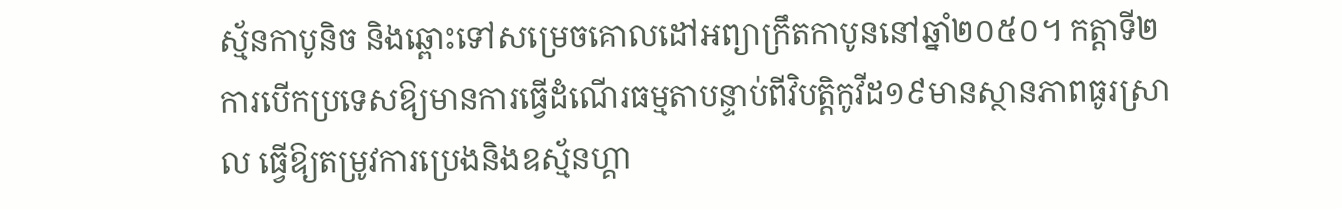ស្ម័នកាបូនិច និងឆ្ពោះទៅសម្រេចគោលដៅអព្យាក្រឹតកាបូននៅឆ្នាំ២០៥០។ កត្តាទី២ ការបើកប្រទេសឱ្យមានការធ្វើដំណើរធម្មតាបន្ទាប់ពីវិបត្តិកូវីដ១៩មានស្ថានភាពធូរស្រាល ធ្វើឱ្យតម្រូវការប្រេងនិងឧស្ម័នហ្គា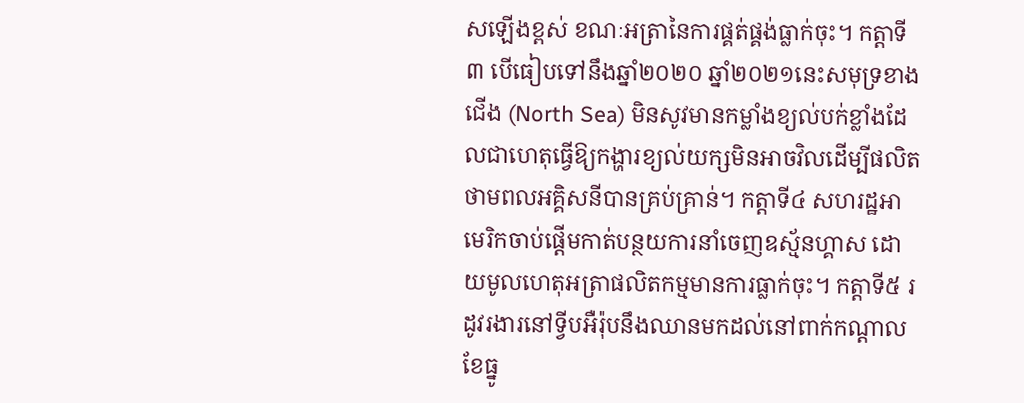សឡើងខ្ពស់ ខណៈអត្រានៃការផ្គត់ផ្គង់ធ្លាក់ចុះ។ កត្តាទី៣ បើធៀបទៅនឹងឆ្នាំ២០២០ ឆ្នាំ២០២១នេះសមុទ្រខាងជើង (North Sea) មិនសូវមានកម្លាំងខ្យល់បក់ខ្លាំងដែលជាហេតុធ្វើឱ្យកង្ហារខ្យល់យក្សមិនអាចវិលដើម្បីផលិតថាមពលអគ្គិសនីបានគ្រប់គ្រាន់។ កត្តាទី៤ សហរដ្ឋអាមេរិកចាប់ផ្ដើមកាត់បន្ថយការនាំចេញឧស្ម័នហ្គាស ដោយមូលហេតុអត្រាផលិតកម្មមានការធ្លាក់ចុះ។ កត្តាទី៥ រដូវរងារនៅទ្វីបអឺរ៉ុបនឹងឈានមកដល់នៅពាក់កណ្ដាលខែធ្នូ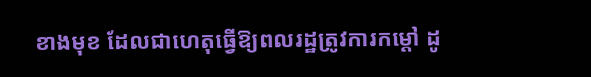ខាងមុខ ដែលជាហេតុធ្វើឱ្យពលរដ្ឋត្រូវការកម្ដៅ ដូ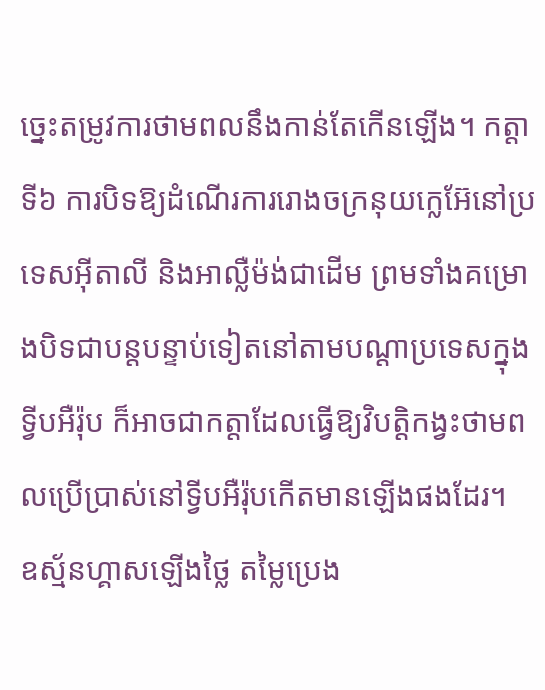ច្នេះតម្រូវការថាមពលនឹងកាន់តែកើនឡើង។ កត្តាទី៦ ការបិទឱ្យដំណើរការរោងចក្រនុយក្លេអ៊ែនៅប្រទេសអ៊ីតាលី និងអាល្លឺម៉ង់ជាដើម ព្រមទាំងគម្រោងបិទជាបន្តបន្ទាប់ទៀតនៅតាមបណ្ដាប្រទេសក្នុងទ្វីបអឺរ៉ុប ក៏អាចជាកត្តាដែលធ្វើឱ្យវិបត្តិកង្វះថាមពលប្រើប្រាស់នៅទ្វីបអឺរ៉ុបកើតមានឡើងផងដែរ។
ឧស្ម័នហ្គាសឡើងថ្លៃ តម្លៃប្រេង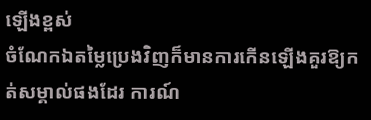ឡើងខ្ពស់
ចំណែកឯតម្លៃប្រេងវិញក៏មានការកើនឡើងគួរឱ្យកត់សម្គាល់ផងដែរ ការណ៍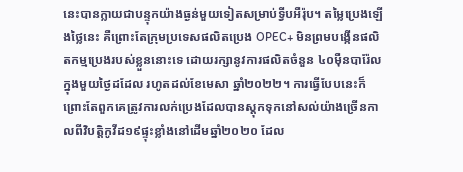នេះបានក្លាយជាបន្ទុកយ៉ាងធ្ងន់មួយទៀតសម្រាប់ទ្វីបអឺរ៉ុប។ តម្លៃប្រេងឡើងថ្លៃនេះ គឺព្រោះតែក្រុមប្រទេសផលិតប្រេង OPEC+ មិនព្រមបង្កើនផលិតកម្មប្រេងរបស់ខ្លួននោះទេ ដោយរក្សានូវការផលិតចំនួន ៤០ម៉ឺនបារ៉ែលក្នុងមួយថ្ងៃដដែល រហូតដល់ខែមេសា ឆ្នាំ២០២២។ ការធ្វើបែបនេះក៏ព្រោះតែពួកគេត្រូវការលក់ប្រេងដែលបានស្តុកទុកនៅសល់យ៉ាងច្រើនកាលពីវិបត្តិកូវីដ១៩ផ្ទុះខ្លាំងនៅដើមឆ្នាំ២០២០ ដែល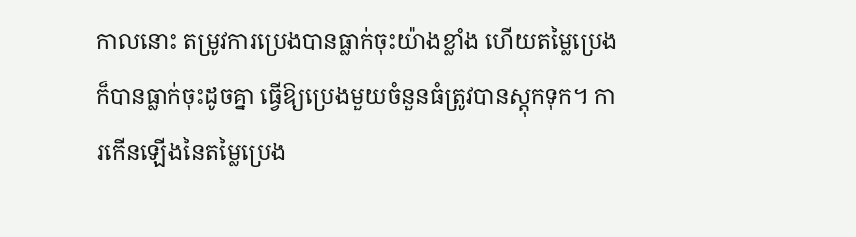កាលនោះ តម្រូវការប្រេងបានធ្លាក់ចុះយ៉ាងខ្លាំង ហើយតម្លៃប្រេងក៏បានធ្លាក់ចុះដូចគ្នា ធ្វើឱ្យប្រេងមួយចំនួនធំត្រូវបានស្តុកទុក។ ការកើនឡើងនៃតម្លៃប្រេង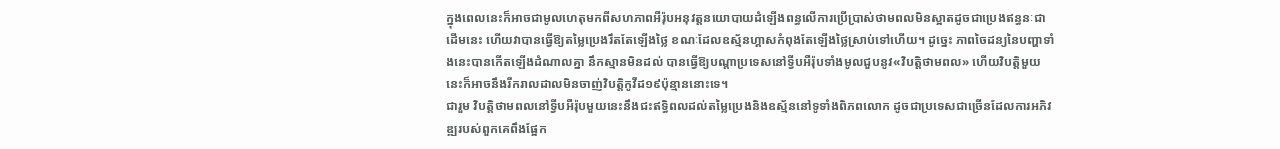ក្នុងពេលនេះក៏អាចជាមូលហេតុមកពីសហភាពអឺរ៉ុបអនុវត្តនយោបាយដំឡើងពន្ធលើការប្រើប្រាស់ថាមពលមិនស្អាតដូចជាប្រេងឥន្ធនៈជាដើមនេះ ហើយវាបានធ្វើឱ្យតម្លៃប្រេងរឹតតែឡើងថ្លៃ ខណៈដែលឧស្ម័នហ្គាសកំពុងតែឡើងថ្លៃស្រាប់ទៅហើយ។ ដូច្នេះ ភាពចៃដន្យនៃបញ្ហាទាំងនេះបានកើតឡើងដំណាលគ្នា នឹកស្មានមិនដល់ បានធ្វើឱ្យបណ្ដាប្រទេសនៅទ្វីបអឺរ៉ុបទាំងមូលជួបនូវ«វិបត្តិថាមពល» ហើយវិបត្តិមួយនេះក៏អាចនឹងរីករាលដាលមិនចាញ់វិបត្តិកូវីដ១៩ប៉ុន្មាននោះទេ។
ជារួម វិបត្តិថាមពលនៅទ្វីបអឺរ៉ុបមួយនេះនឹងជះឥទ្ធិពលដល់តម្លៃប្រេងនិងឧស្ម័ននៅទូទាំងពិភពលោក ដូចជាប្រទេសជាច្រើនដែលការអភិវឌ្ឍរបស់ពួកគេពឹងផ្អែក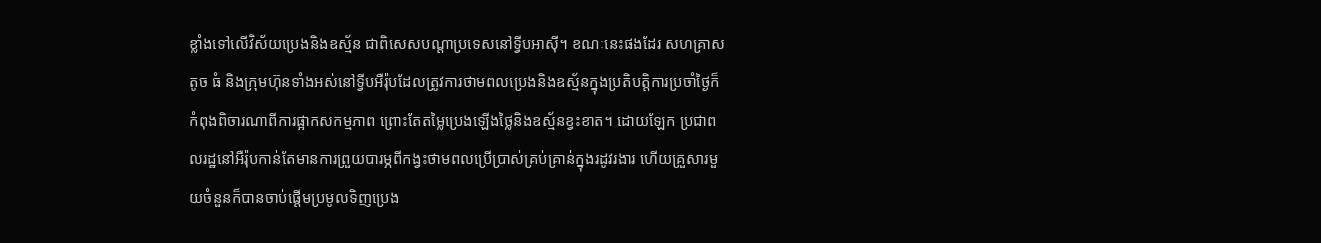ខ្លាំងទៅលើវិស័យប្រេងនិងឧស្ម័ន ជាពិសេសបណ្ដាប្រទេសនៅទ្វីបអាស៊ី។ ខណៈនេះផងដែរ សហគ្រាសតូច ធំ និងក្រុមហ៊ុនទាំងអស់នៅទ្វីបអឺរ៉ុបដែលត្រូវការថាមពលប្រេងនិងឧស្ម័នក្នុងប្រតិបត្តិការប្រចាំថ្ងៃក៏កំពុងពិចារណាពីការផ្អាកសកម្មភាព ព្រោះតែតម្លៃប្រេងឡើងថ្លៃនិងឧស្ម័នខ្វះខាត។ ដោយឡែក ប្រជាពលរដ្ឋនៅអឺរ៉ុបកាន់តែមានការព្រួយបារម្ភពីកង្វះថាមពលប្រើប្រាស់គ្រប់គ្រាន់ក្នុងរដូវរងារ ហើយគ្រួសារមួយចំនួនក៏បានចាប់ផ្ដើមប្រមូលទិញប្រេង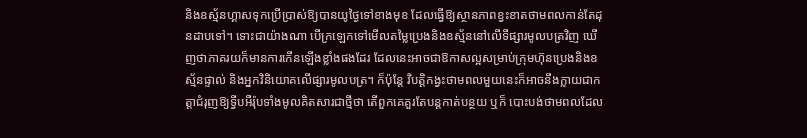និងឧស្ម័នហ្គាសទុកប្រើប្រាស់ឱ្យបានយូថ្ងៃទៅខាងមុខ ដែលធ្វើឱ្យស្ថានភាពខ្វះខាតថាមពលកាន់តែដុនដាបទៅ។ ទោះជាយ៉ាងណា បើក្រឡេកទៅមើលតម្លៃប្រេងនិងឧស្ម័ននៅលើទីផ្សារមូលបត្រវិញ ឃើញថាភាគរយក៏មានការកើនឡើងខ្លាំងផងដែរ ដែលនេះអាចជាឱកាសល្អសម្រាប់ក្រុមហ៊ុនប្រេងនិងឧស្ម័នផ្ទាល់ និងអ្នកវិនិយោគលើផ្សារមូលបត្រ។ ក៏ប៉ុន្តែ វិបត្តិកង្វះថាមពលមួយនេះក៏អាចនឹងក្លាយជាកត្តាជំរុញឱ្យទ្វីបអឺរ៉ុបទាំងមូលគិតសារជាថ្មីថា តើពួកគេគួរតែបន្តកាត់បន្ថយ ឬក៏ បោះបង់ថាមពលដែល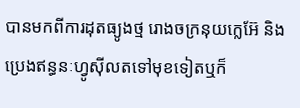បានមកពីការដុតធ្យូងថ្ម រោងចក្រនុយក្លេអ៊ែ និងប្រេងឥន្ធនៈហ្វូស៊ីលតទៅមុខទៀតឬក៏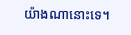យ៉ាងណានោះទេ។